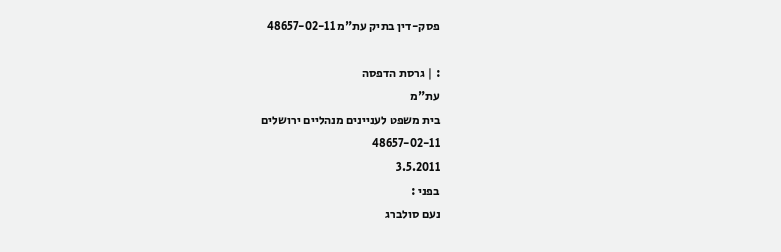פסק-דין בתיק עת"מ 48657-02-11

: | גרסת הדפסה
עת"מ
בית משפט לעניינים מנהליים ירושלים
48657-02-11
3.5.2011
בפני :
נעם סולברג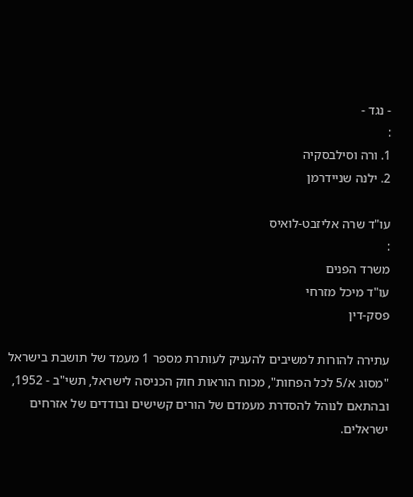- נגד -
:
1. ורה וסילבסקיה
2. ילנה שניידרמן

עו"ד שרה אליזבט-לואיס
:
משרד הפנים
עו"ד מיכל מזרחי
פסק-דין

עתירה להורות למשיבים להעניק לעותרת מספר 1 מעמד של תושבת בישראל "מסוג א/5 לכל הפחות", מכוח הוראות חוק הכניסה לישראל, תשי"ב - 1952, ובהתאם לנוהל להסדרת מעמדם של הורים קשישים ובודדים של אזרחים ישראלים.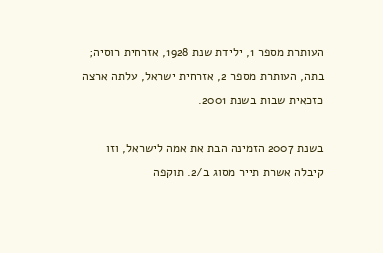העותרת מספר 1, ילידת שנת 1928, אזרחית רוסיה; בתה, העותרת מספר 2, אזרחית ישראל, עלתה ארצה כזכאית שבות בשנת 2001.

בשנת 2007 הזמינה הבת את אמה לישראל, וזו קיבלה אשרת תייר מסוג ב/2. תוקפה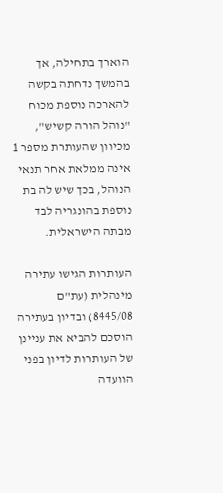הוארך בתחילה, אך בהמשך נדחתה בקשה להארכה נוספת מכוח "נוהל הורה קשיש", מכיוון שהעותרת מספר 1 אינה ממלאת אחר תנאי הנוהל, בכך שיש לה בת נוספת בהונגריה לבד מבתה הישראלית.

העותרות הגישו עתירה מינהלית (עת"ם  8445/08) ובדיון בעתירה הוסכם להביא את עניינן של העותרות לדיון בפני הוועדה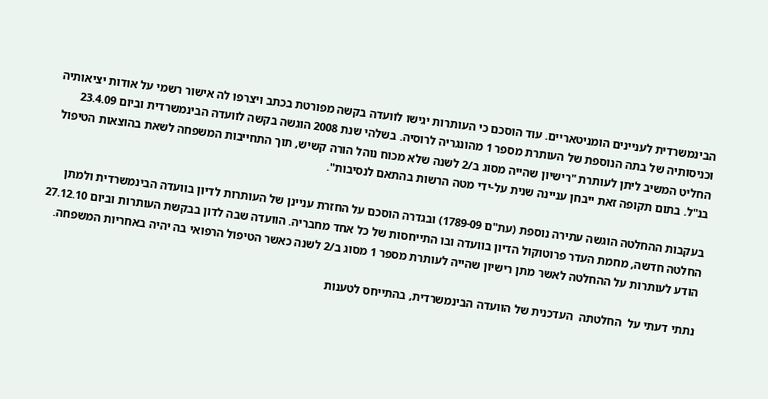הבינמשרדית לעניינים הומניטאריים. עוד הוסכם כי העותרות יגישו לוועדה בקשה מפורטת בכתב ויצרפו לה אישור רשמי על אודות יציאותיה וכניסותיה של בתה הנוספת של העותרת מספר 1 מהונגריה לרוסיה. בשלהי שנת 2008 הוגשה בקשה לוועדה הבינמשרדית וביום 23.4.09 החליט המשיב ליתן לעותרת "רישיון שהייה מסוג ב/2 לשנה שלא מכוח נוהל הורה קשיש, תוך התחייבות המשפחה לשאת בהוצאות הטיפול בנ"ל. בתום תקופה זאת ייבחן עניינה שנית על-ידי מטה הרשות בהתאם לנסיבות".

בעקבות ההחלטה הוגשה עתירה נוספת (עת"ם 1789-09) ובגדרה הוסכם על החזרת עניינן של העותרות לדיון בוועדה הבינמשרדית ולמתן החלטה חדשה, מחמת העדר פרוטוקול הדיון בוועדה ובו התייחסות של כל אחד מחבריה. הוועדה שבה לדון בבקשת העותרות וביום 27.12.10 הודע לעותרות על ההחלטה לאשר מתן רישיון שהייה לעותרת מספר 1 מסוג ב/2 לשנה כאשר הטיפול הרפואי בה יהיה באחריות המשפחה.

נתתי דעתי על  החלטתה  העדכנית של הוועדה הבינמשרדית, בהתייחס לטענות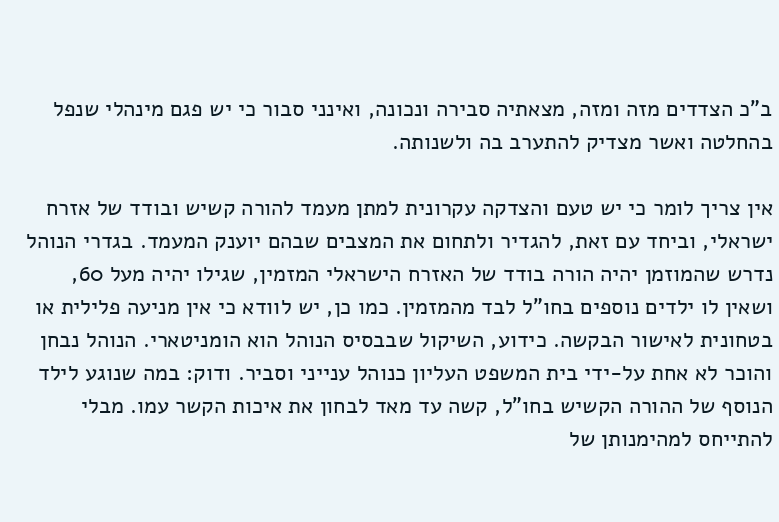ב"כ הצדדים מזה ומזה, מצאתיה סבירה ונכונה, ואינני סבור כי יש פגם מינהלי שנפל בהחלטה ואשר מצדיק להתערב בה ולשנותה.

אין צריך לומר כי יש טעם והצדקה עקרונית למתן מעמד להורה קשיש ובודד של אזרח ישראלי, וביחד עם זאת, להגדיר ולתחום את המצבים שבהם יוענק המעמד. בגדרי הנוהל נדרש שהמוזמן יהיה הורה בודד של האזרח הישראלי המזמין, שגילו יהיה מעל 60, ושאין לו ילדים נוספים בחו"ל לבד מהמזמין. כמו כן, יש לוודא כי אין מניעה פלילית או בטחונית לאישור הבקשה. כידוע, השיקול שבבסיס הנוהל הוא הומניטארי. הנוהל נבחן והוכר לא אחת על-ידי בית המשפט העליון כנוהל ענייני וסביר. ודוק: במה שנוגע לילד הנוסף של ההורה הקשיש בחו"ל, קשה עד מאד לבחון את איכות הקשר עמו. מבלי להתייחס למהימנותן של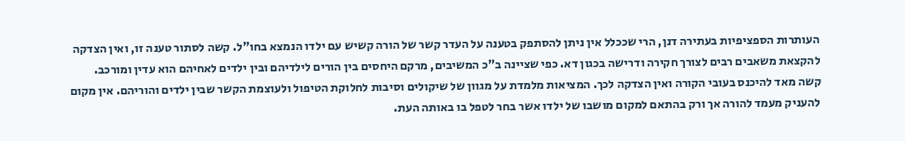העותרות הספציפיות בעתירה דנן, הרי שככלל אין ניתן להסתפק בטענה על העדר קשר של הורה קשיש עם ילדו הנמצא בחו"ל. קשה לסתור טענה זו, ואין הצדקה להקצאת משאבים רבים לצורך חקירה ודרישה בכגון דא. כפי שציינה ב"כ המשיבים, מרקם היחסים בין הורים לילדיהם ובין ילדים לאחיהם הוא עדין ומורכב. קשה מאד להיכנס בעובי הקורה ואין הצדקה לכך. המציאות מלמדת על מגוון של שיקולים וסיבות לחלוקת הטיפול ולעוצמת הקשר שבין ילדים והוריהם. אין מקום להעניק מעמד להורה אך ורק בהתאם למקום מושבו של ילדו אשר בחר לטפל בו באותה העת.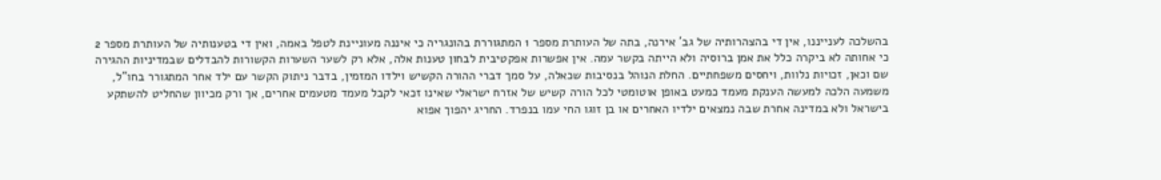בהשלכה לענייננו, אין די בהצהרותיה של גב' אירנה, בתה של העותרת מספר 1 המתגוררת בהונגריה כי איננה מעוניינת לטפל באמה, ואין די בטענותיה של העותרת מספר 2 כי אחותה לא ביקרה כלל את אמן ברוסיה ולא הייתה בקשר עמה. אין אפשרות אפקטיבית לבחון טענות אלה, אלא רק לשער השערות הקשורות להבדלים שבמדיניות ההגירה שם וכאן, זכויות נלוות, ויחסים משפחתיים. החלת הנוהל בנסיבות שכאלה, על סמך דברי ההורה הקשיש וילדו המזמין, בדבר ניתוק הקשר עם ילד אחר המתגורר בחו"ל, משמעה הלכה למעשה הענקת מעמד כמעט באופן אוטומטי לכל הורה קשיש של אזרח ישראלי שאינו זכאי לקבל מעמד מטעמים אחרים, אך ורק מכיוון שהחליט להשתקע בישראל ולא במדינה אחרת שבה נמצאים ילדיו האחרים או בן זוגו החי עמו בנפרד. החריג יהפוך אפוא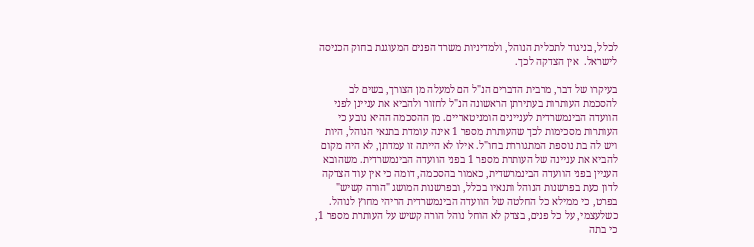לכלל, בניגוד לתכלית הנוהל, ולמדיניות משרד הפנים המעוגנת בחוק הכניסה לישראל.  אין הצדקה לכך.

בעיקרו של דבר, מרבית הדברים הנ"ל הם למעלה מן הצורך, בשים לב להסכמת העותרות בעתירתן הראשונה הנ"ל לחזור ולהביא את עניינן לפני הוועדה הבינמשרדית לעניינים הומניטאריים. מן ההסכמה ההיא נובע כי העותרות מסכימות לכך שהעותרת מספר 1 אינה עומדת בתנאי הנוהל, היות ויש לה בת נוספת המתגוררת בחו"ל. אילו לא הייתה זו עמדתן, לא היה מקום להביא את עניינה של העותרת מספר 1 בפני הוועדה הבינמשרדית. משהובא העניין בפני הוועדה הבינמרשדית, כאמור בהסכמה, דומה כי אין עוד הצדקה לדון כעת בפרשנות הנוהל ותנאיו בכלל, ובפרשנות המושג "הורה קשיש" בפרט, כי ממילא כל החלטה של הוועדה הבינמשרדית הריהי מחוץ לנוהל. כשלעצמי, על כל פנים, בצדק לא הוחל נוהל הורה קשיש על העותרת מספר 1, כי בתה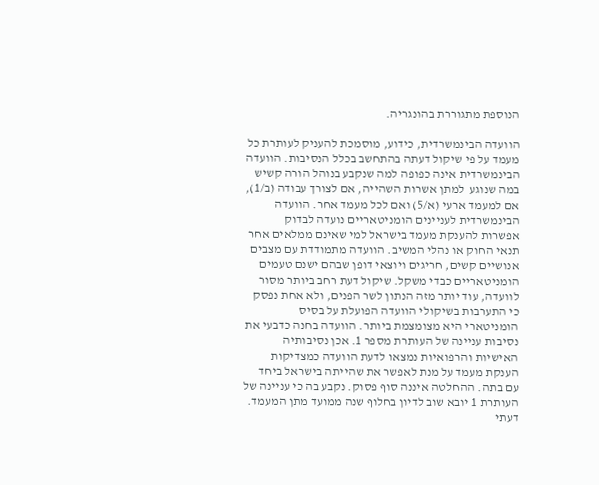הנוספת מתגוררת בהונגריה.

הוועדה הבינמשרדית, כידוע, מוסמכת להעניק לעותרת כל מעמד על פי שיקול דעתה בהתחשב בכלל הנסיבות. הוועדה הבינמשרדית אינה כפופה למה שנקבע בנוהל הורה קשיש במה שנוגע  למתן אשרות השהייה, אם לצורך עבודה (ב/1), אם למעמד ארעי (א/5) ואם לכל מעמד אחר. הוועדה הבינמשרדית לעניינים הומניטאריים נועדה לבדוק אפשרות להענקת מעמד בישראל למי שאינם ממלאים אחר תנאי החוק או נהלי המשיב. הוועדה מתמודדת עם מצבים אנושיים קשים, חריגים ויוצאי דופן שבהם ישנם טעמים הומניטאריים כבדי משקל. שיקול דעת רחב ביותר מסור לוועדה, עוד יותר מזה הנתון לשר הפנים, ולא אחת נפסק כי התערבות בשיקולי הוועדה הפועלת על בסיס הומניטארי היא מצומצמת ביותר. הוועדה בחנה כדבעי את נסיבות עניינה של העותרת מספר 1. אכן נסיבותיה האישיות והרפואיות נמצאו לדעת הוועדה כמצדיקות הענקת מעמד על מנת לאפשר את שהייתה בישראל ביחד עם בתה. ההחלטה איננה סוף פסוק. נקבע בה כי עניינה של העותרת 1 יובא שוב לדיון בחלוף שנה ממועד מתן המעמד. דעתי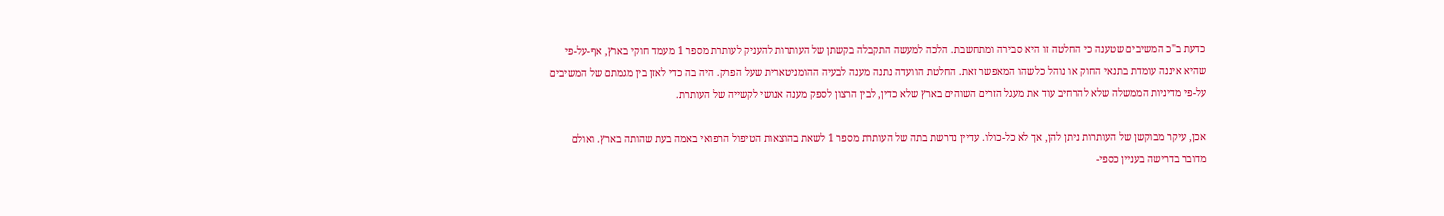כדעת ב"כ המשיבים שטענה כי החלטה זו היא סבירה ומתחשבת. הלכה למעשה התקבלה בקשתן של העותרות להעניק לעותרת מספר 1 מעמד חוקי בארץ, אף-על-פי שהיא איננה עומדת בתנאי החוק או נוהל כלשהו המאפשר זאת. החלטת הוועדה נתנה מענה לבעיה ההומניטארית שעל הפרק. היה בה כדי לאזן בין מגמתם של המשיבים על-פי מדיניות הממשלה שלא להרחיב עוד את מעגל הזרים השוהים בארץ שלא כדין, לבין הרצון לספק מענה אנושי לקשייה של העותרת.

אכן, עיקר מבוקשן של העותרות ניתן להן, אך לא כל-כולו. עדיין נדרשת בתה של העותרת מספר 1 לשאת בהוצאות הטיפול הרפואי באמה בעת שהותה בארץ. ואולם מדובר בדרישה בעניין כספי-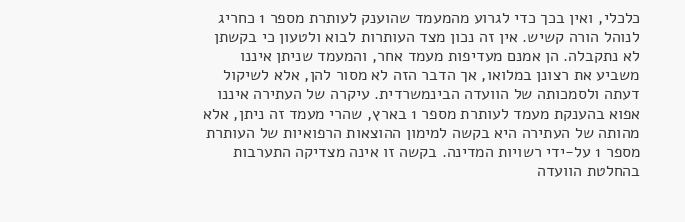כלכלי, ואין בכך כדי לגרוע מהמעמד שהוענק לעותרת מספר 1 כחריג לנוהל הורה קשיש. אין זה נכון מצד העותרות לבוא ולטעון כי בקשתן לא נתקבלה. הן אמנם מעדיפות מעמד אחר, והמעמד שניתן איננו משביע את רצונן במלואו, אך הדבר הזה לא מסור להן, אלא לשיקול דעתה ולסמכותה של הוועדה הבינמשרדית. עיקרה של העתירה איננו אפוא בהענקת מעמד לעותרת מספר 1 בארץ, שהרי מעמד זה ניתן, אלא מהותה של העתירה היא בקשה למימון ההוצאות הרפואיות של העותרת מספר 1 על-ידי רשויות המדינה. בקשה זו אינה מצדיקה התערבות בהחלטת הוועדה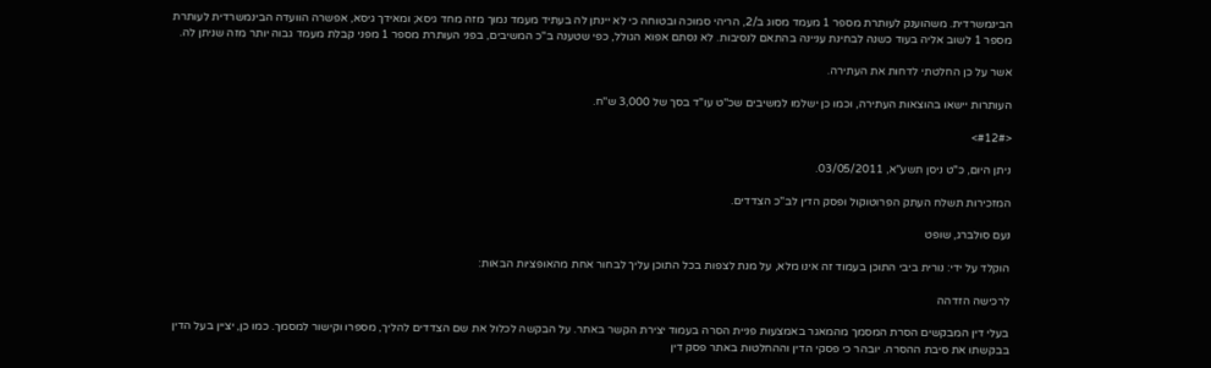הבינמשרדית. משהוענק לעותרת מספר 1 מעמד מסוג ב/2, הריהי סמוכה ובטוחה כי לא יינתן לה בעתיד מעמד נמוך מזה מחד גיסא; ומאידך גיסא, אפשרה הוועדה הבינמשרדית לעותרת מספר 1 לשוב אליה בעוד כשנה לבחינת עניינה בהתאם לנסיבות. לא נסתם אפוא הגולל, כפי שטענה ב"כ המשיבים, בפני העותרת מספר 1 מפני קבלת מעמד גבוה יותר מזה שניתן לה.

אשר על כן החלטתי לדחות את העתירה.

העותרות יישאו בהוצאות העתירה, וכמו כן ישלמו למשיבים שכ"ט עו"ד בסך של 3,000 ש"ח.

<#12#>

ניתן היום, כ"ט ניסן תשע"א, 03/05/2011.

המזכירות תשלח העתק הפרוטוקול ופסק הדין לב"כ הצדדים.

נעם סולברג, שופט

הוקלד על ידי: נורית ביבי התוכן בעמוד זה אינו מלא, על מנת לצפות בכל התוכן עליך לבחור אחת מהאופציות הבאות:

לרכישה הזדהה

בעלי דין המבקשים הסרת המסמך מהמאגר באמצעות פניית הסרה בעמוד יצירת הקשר באתר. על הבקשה לכלול את שם הצדדים להליך, מספרו וקישור למסמך. כמו כן, יציין בעל הדין בבקשתו את סיבת ההסרה. יובהר כי פסקי הדין וההחלטות באתר פסק דין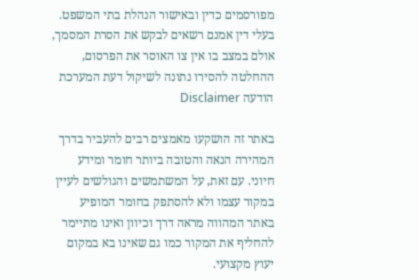מפורסמים כדין ובאישור הנהלת בתי המשפט. בעלי דין אמנם רשאים לבקש את הסרת המסמך, אולם במצב בו אין צו האוסר את הפרסום, ההחלטה להסירו נתונה לשיקול דעת המערכת
הודעה Disclaimer

באתר זה הושקעו מאמצים רבים להעביר בדרך המהירה הנאה והטובה ביותר חומר ומידע חיוני. עם זאת, על המשתמשים והגולשים לעיין במקור עצמו ולא להסתפק בחומר המופיע באתר המהווה מראה דרך וכיוון ואינו מתיימר להחליף את המקור כמו גם שאינו בא במקום יעוץ מקצועי.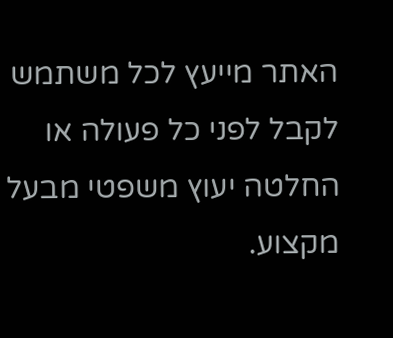האתר מייעץ לכל משתמש לקבל לפני כל פעולה או החלטה יעוץ משפטי מבעל מקצוע.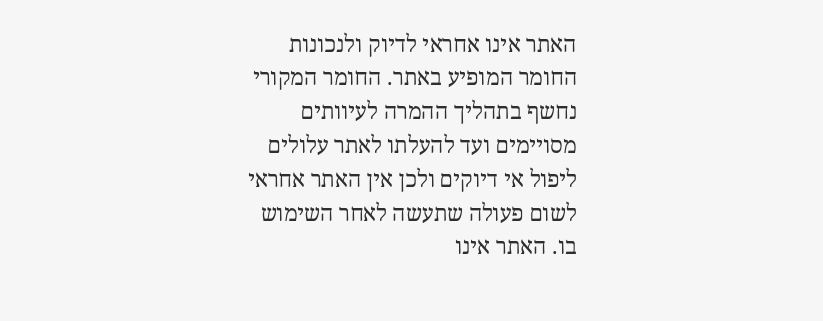האתר אינו אחראי לדיוק ולנכונות החומר המופיע באתר. החומר המקורי נחשף בתהליך ההמרה לעיוותים מסויימים ועד להעלתו לאתר עלולים ליפול אי דיוקים ולכן אין האתר אחראי לשום פעולה שתעשה לאחר השימוש בו. האתר אינו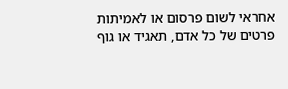אחראי לשום פרסום או לאמיתות פרטים של כל אדם, תאגיד או גוף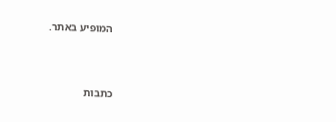המופיע באתר.




כתבות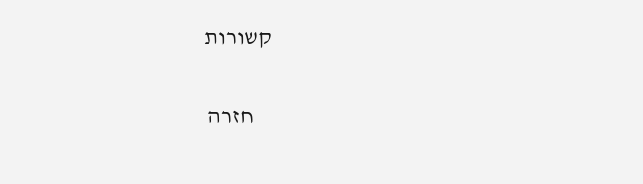קשורות

    חזרה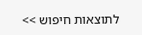לתוצאות חיפוש >>